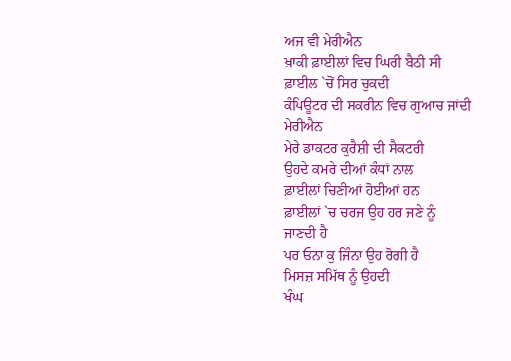ਅਜ ਵੀ ਮੇਰੀਐਨ
ਖ਼ਾਕੀ ਫ਼ਾਈਲਾਂ ਵਿਚ ਘਿਰੀ ਬੈਠੀ ਸੀ
ਫ਼ਾਈਲ `ਚੋਂ ਸਿਰ ਚੁਕਦੀ
ਕੰਪਿਊਟਰ ਦੀ ਸਕਰੀਨ ਵਿਚ ਗੁਆਚ ਜਾਂਦੀ
ਮੇਰੀਐਨ
ਮੇਰੇ ਡਾਕਟਰ ਕੁਰੈਸ਼ੀ ਦੀ ਸੈਕਟਰੀ
ਉਹਦੇ ਕਮਰੇ ਦੀਆਂ ਕੰਧਾਂ ਨਾਲ
ਫ਼ਾਈਲਾਂ ਚਿਣੀਆਂ ਹੋਈਆਂ ਹਨ
ਫ਼ਾਈਲਾਂ `ਚ ਚਰਜ ਉਹ ਹਰ ਜਣੇ ਨੂੰ
ਜਾਣਦੀ ਹੈ
ਪਰ ਓਨਾ ਕੁ ਜਿੰਨਾ ਉਹ ਰੋਗੀ ਹੈ
ਮਿਸਜ਼ ਸਮਿੱਥ ਨੂੰ ਉਹਦੀ
ਖੰਘ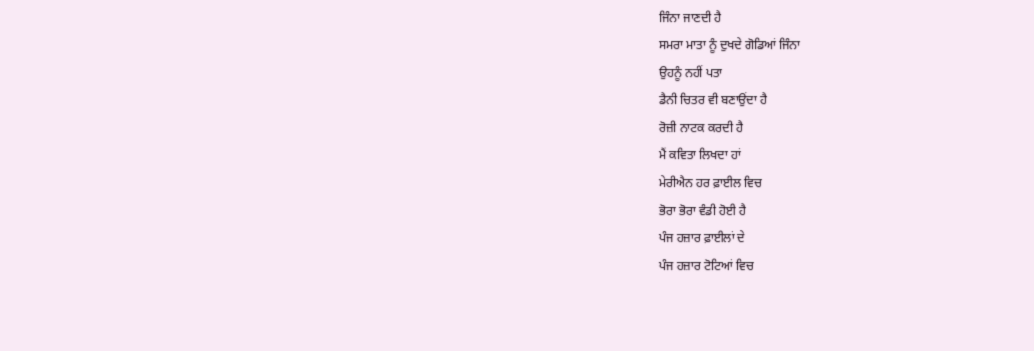ਜਿੰਨਾ ਜਾਣਦੀ ਹੈ
ਸਮਰਾ ਮਾਤਾ ਨੂੰ ਦੁਖਦੇ ਗੋਡਿਆਂ ਜਿੰਨਾ
ਉਹਨੂੰ ਨਹੀਂ ਪਤਾ
ਡੈਨੀ ਚਿਤਰ ਵੀ ਬਣਾਉਂਦਾ ਹੈ
ਰੋਜ਼ੀ ਨਾਟਕ ਕਰਦੀ ਹੈ
ਮੈਂ ਕਵਿਤਾ ਲਿਖਦਾ ਹਾਂ
ਮੇਰੀਐਨ ਹਰ ਫ਼ਾਈਲ ਵਿਚ
ਭੋਰਾ ਭੋਰਾ ਵੰਡੀ ਹੋਈ ਹੈ
ਪੰਜ ਹਜ਼ਾਰ ਫ਼ਾਈਲਾਂ ਦੇ
ਪੰਜ ਹਜ਼ਾਰ ਟੋਟਿਆਂ ਵਿਚ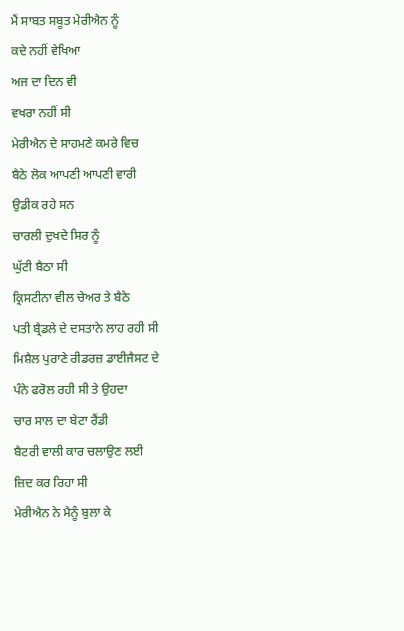ਮੈਂ ਸਾਬਤ ਸਬੂਤ ਮੇਰੀਐਨ ਨੂੰ
ਕਦੇ ਨਹੀਂ ਵੇਖਿਆ
ਅਜ ਦਾ ਦਿਨ ਵੀ
ਵਖਰਾ ਨਹੀਂ ਸੀ
ਮੇਰੀਐਨ ਦੇ ਸਾਹਮਣੇ ਕਮਰੇ ਵਿਚ
ਬੈਠੇ ਲੋਕ ਆਪਣੀ ਆਪਣੀ ਵਾਰੀ
ਉਡੀਕ ਰਹੇ ਸਨ
ਚਾਰਲੀ ਦੁਖਦੇ ਸਿਰ ਨੂੰ
ਘੁੱਟੀ ਬੈਠਾ ਸੀ
ਕ੍ਰਿਸਟੀਨਾ ਵੀਲ ਚੇਅਰ ਤੇ ਬੈਠੇ
ਪਤੀ ਬ੍ਰੈਡਲੇ ਦੇ ਦਸਤਾਨੇ ਲਾਹ ਰਹੀ ਸੀ
ਮਿਸ਼ੈਲ ਪੁਰਾਣੇ ਰੀਡਰਜ਼ ਡਾਈਜੈਸਟ ਦੇ
ਪੰਨੇ ਫਰੋਲ ਰਹੀ ਸੀ ਤੇ ਉਹਦਾ
ਚਾਰ ਸਾਲ ਦਾ ਬੇਟਾ ਰੈਂਡੀ
ਬੈਟਰੀ ਵਾਲੀ ਕਾਰ ਚਲਾਉਣ ਲਈ
ਜ਼ਿਦ ਕਰ ਰਿਹਾ ਸੀ
ਮੇਰੀਐਨ ਨੇ ਮੈਨੂੰ ਬੁਲਾ ਕੇ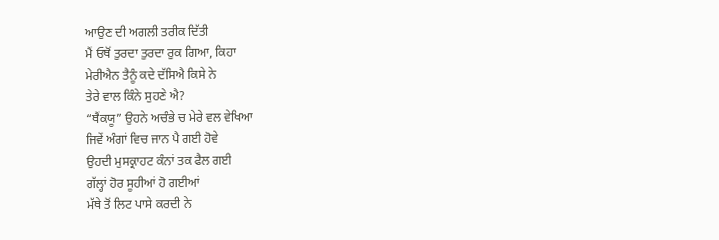ਆਉਣ ਦੀ ਅਗਲੀ ਤਰੀਕ ਦਿੱਤੀ
ਮੈਂ ਓਥੋਂ ਤੁਰਦਾ ਤੁਰਦਾ ਰੁਕ ਗਿਆ, ਕਿਹਾ
ਮੇਰੀਐਨ ਤੈਨੂੰ ਕਦੇ ਦੱਸਿਐ ਕਿਸੇ ਨੇ
ਤੇਰੇ ਵਾਲ ਕਿੰਨੇ ਸੁਹਣੇ ਐ?
“ਥੈਂਕਯੂ” ਉਹਨੇ ਅਚੰਭੇ ਚ ਮੇਰੇ ਵਲ ਵੇਖਿਆ
ਜਿਵੇਂ ਅੰਗਾਂ ਵਿਚ ਜਾਨ ਪੈ ਗਈ ਹੋਵੇ
ਉਹਦੀ ਮੁਸਕ੍ਰਾਹਟ ਕੰਨਾਂ ਤਕ ਫੈਲ ਗਈ
ਗੱਲ੍ਹਾਂ ਹੋਰ ਸੂਹੀਆਂ ਹੋ ਗਈਆਂ
ਮੱਥੇ ਤੋਂ ਲਿਟ ਪਾਸੇ ਕਰਦੀ ਨੇ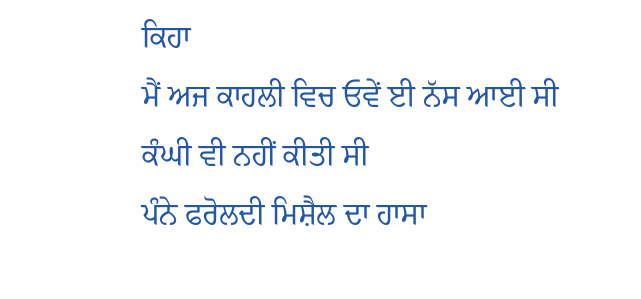ਕਿਹਾ
ਮੈਂ ਅਜ ਕਾਹਲੀ ਵਿਚ ਓਵੇਂ ਈ ਨੱਸ ਆਈ ਸੀ
ਕੰਘੀ ਵੀ ਨਹੀਂ ਕੀਤੀ ਸੀ
ਪੰਨੇ ਫਰੋਲਦੀ ਮਿਸ਼ੈਲ ਦਾ ਹਾਸਾ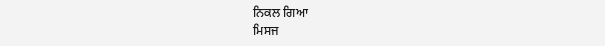ਨਿਕਲ ਗਿਆ
ਮਿਸਜ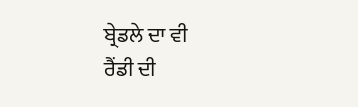ਬ੍ਰੇਡਲੇ ਦਾ ਵੀ
ਰੈਂਡੀ ਦੀ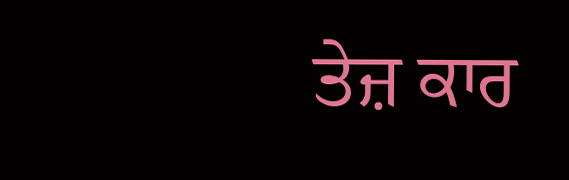ਤੇਜ਼ ਕਾਰ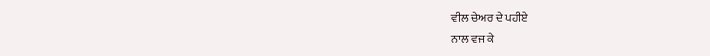ਵੀਲ ਚੇਅਰ ਦੇ ਪਹੀਏ
ਨਾਲ ਵਜ ਕੇ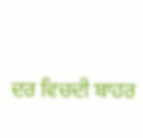ਦਰ ਵਿਚਦੀ ਬਾਹਰ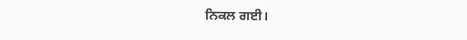ਨਿਕਲ ਗਈ।